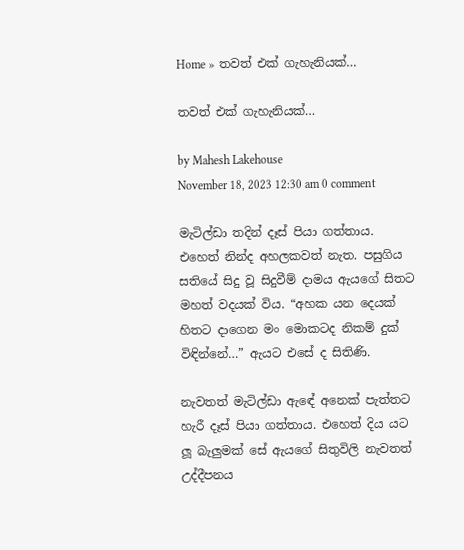Home » තවත් එක් ගැහැනියක්…

තවත් එක් ගැහැනියක්…

by Mahesh Lakehouse
November 18, 2023 12:30 am 0 comment

මැටිල්ඩා තදින් දෑස් පියා ගත්තාය. එහෙත් නින්ද අහලකවත් නැත. පසුගිය සතියේ සිදු වූ සිදුවීම් දාමය ඇයගේ සිතට මහත් වදයක් විය. “අහක යන දෙයක් හිතට දාගෙන මං මොකටද නිකම් දුක් විඳින්නේ…” ඇයට එසේ ද සිතිණි.

නැවතත් මැටිල්ඩා ඇඳේ අනෙක් පැත්තට හැරී දෑස් පියා ගත්තාය. එහෙත් දිය යට ලූ බැලුමක් සේ ඇයගේ සිතුවිලි නැවතත් උද්දීපනය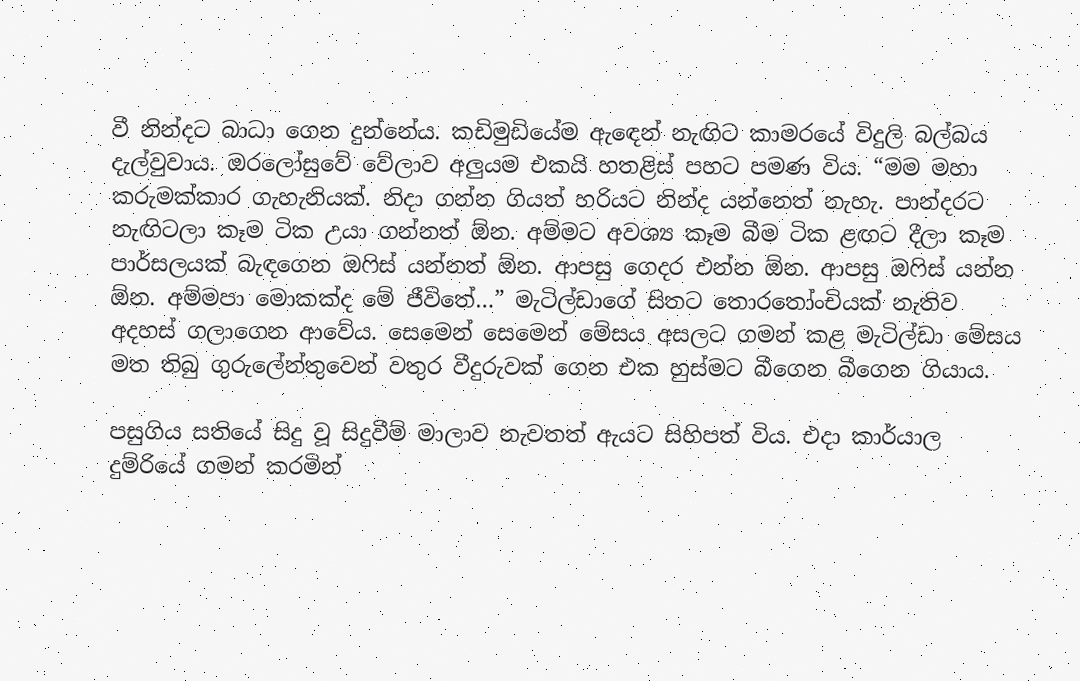වී නින්දට බාධා ගෙන දුන්නේය. කඩිමුඩියේම ඇඳෙන් නැඟිට කාමරයේ විදුලි බල්බය දැල්වුවාය. ඔරලෝසුවේ වේලාව අලුයම එකයි හතළිස් පහට පමණ විය. “මම මහා කරුමක්කාර ගැහැනියක්. නිදා ගන්න ගියත් හරියට නින්ද යන්නෙත් නැහැ. පාන්දරට නැඟිටලා කෑම ටික උයා ගන්නත් ඕන. අම්මට අවශ්‍ය කෑම බීම ටික ළඟට දීලා කෑම පාර්සලයක් බැඳගෙන ඔෆිස් යන්නත් ඕන. ආපසු ගෙදර එන්න ඕන. ආපසු ඔෆිස් යන්න ඕන. අම්මපා මොකක්ද මේ ජීවිතේ…” මැටිල්ඩාගේ සිතට තොරතෝංචියක් නැතිව අදහස් ගලාගෙන ආවේය. සෙමෙන් සෙමෙන් මේසය අසලට ගමන් කළ මැටිල්ඩා මේසය මත තිබු ගුරුලේන්තුවෙන් වතුර වීදුරුවක් ගෙන එක හුස්මට බීගෙන බීගෙන ගියාය.

පසුගිය සතියේ සිදු වූ සිදුවීම් මාලාව නැවතත් ඇයට සිහිපත් විය. එදා කාර්යාල දුම්රියේ ගමන් කරමින්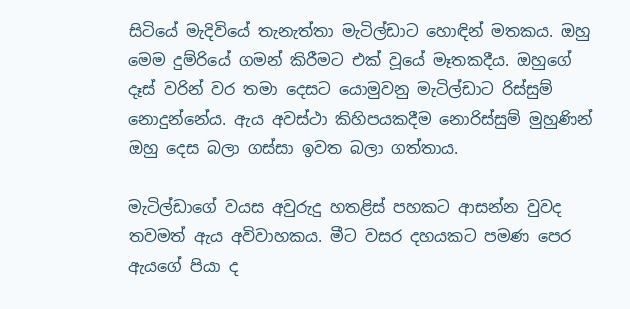සිටියේ මැදිවියේ තැනැත්තා මැටිල්ඩාට හොඳින් මතකය. ඔහු මෙම දුම්රියේ ගමන් කිරීමට එක් වූයේ මෑතකදීය. ඔහුගේ දෑස් වරින් වර තමා දෙසට යොමුවනු මැටිල්ඩාට රිස්සුම් නොදුන්නේය. ඇය අවස්ථා කිහිපයකදීම නොරිස්සුම් මුහුණින් ඔහු දෙස බලා ගස්සා ඉවත බලා ගත්තාය.

මැටිල්ඩාගේ වයස අවුරුදු හතළිස් පහකට ආසන්න වුවද තවමත් ඇය අවිවාහකය. මීට වසර දහයකට පමණ පෙර ඇයගේ පියා ද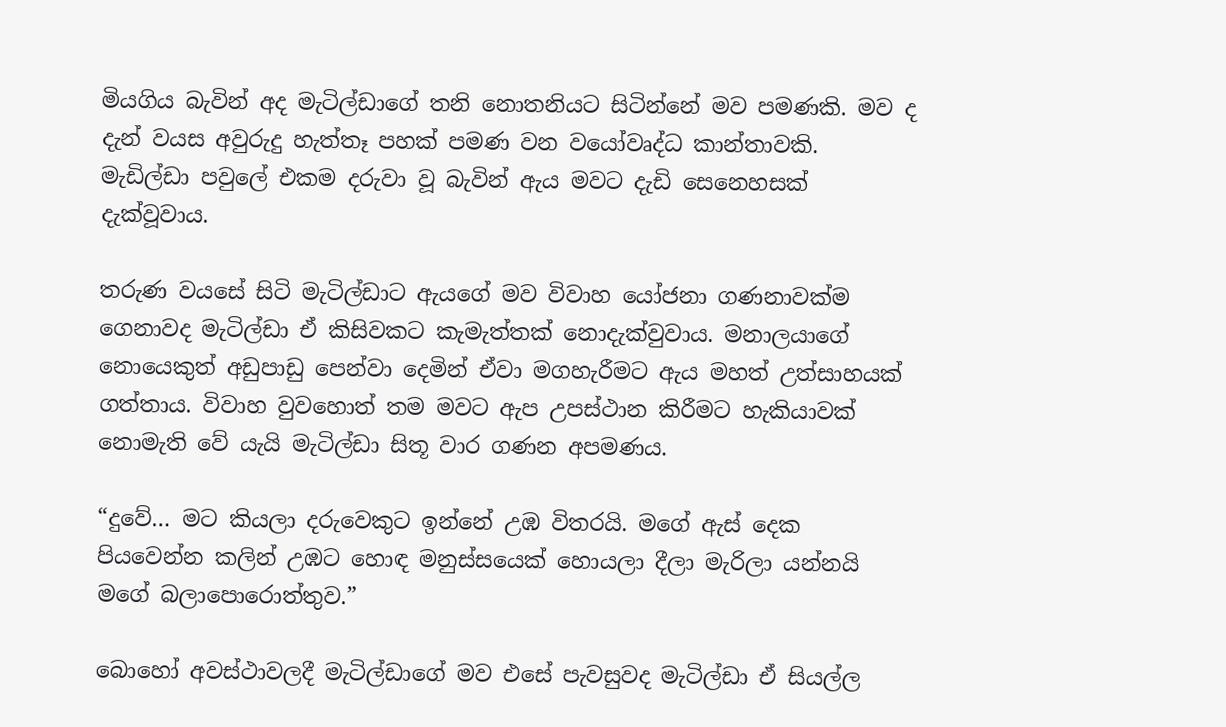මියගිය බැවින් අද මැටිල්ඩාගේ තනි නොතනියට සිටින්නේ මව පමණකි. මව ද දැන් වයස අවුරුදු හැත්තෑ පහක් පමණ වන වයෝවෘද්ධ කාන්තාවකි. මැඩිල්ඩා පවුලේ එකම දරුවා වූ බැවින් ඇය මවට දැඩි සෙනෙහසක් දැක්වූවාය.

තරුණ වයසේ සිටි මැටිල්ඩාට ඇයගේ මව විවාහ යෝජනා ගණනාවක්ම ගෙනාවද මැටිල්ඩා ඒ කිසිවකට කැමැත්තක් නොදැක්වුවාය. මනාලයාගේ නොයෙකුත් අඩුපාඩු පෙන්වා දෙමින් ඒවා මගහැරීමට ඇය මහත් උත්සාහයක් ගත්තාය. විවාහ වුවහොත් තම මවට ඇප උපස්ථාන කිරීමට හැකියාවක් නොමැති වේ යැයි මැටිල්ඩා සිතූ වාර ගණන අපමණය.

“දුවේ… මට කියලා දරුවෙකුට ඉන්නේ උඹ විතරයි. මගේ ඇස් දෙක පියවෙන්න කලින් උඹට හොඳ මනුස්සයෙක් හොයලා දීලා මැරිලා යන්නයි මගේ බලාපොරොත්තුව.”

බොහෝ අවස්ථාවලදී මැටිල්ඩාගේ මව එසේ පැවසුවද මැටිල්ඩා ඒ සියල්ල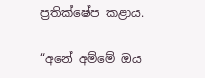ප්‍රතික්ෂේප කළාය.

“අනේ අම්මේ ඔය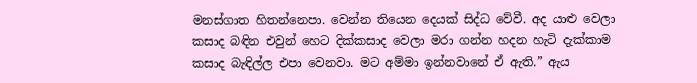මනස්ගාත හිතන්නෙපා. වෙන්න තියෙන දෙයක් සිද්ධ වේවී. අද යාළු වෙලා කසාද බඳින එවුන් හෙට දික්කසාද වෙලා මරා ගන්න හදන හැටි දැක්කාම කසාද බැඳිල්ල එපා වෙනවා. මට අම්මා ඉන්නවානේ ඒ ඇති.” ඇය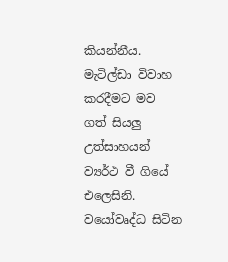කියන්නීය. මැටිල්ඩා විවාහ කරදීමට මව ගත් සියලු උත්සාහයන් ව්‍යර්ථ වී ගියේ එලෙසිනි. වයෝවෘද්ධ සිටින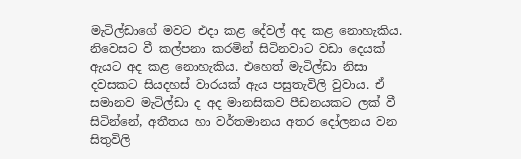මැටිල්ඩාගේ මවට එදා කළ දේවල් අද කළ නොහැකිය. නිවෙසට වී කල්පනා කරමින් සිටිනවාට වඩා දෙයක් ඇයට අද කළ නොහැකිය. එහෙත් මැටිල්ඩා නිසා දවසකට සියදහස් වාරයක් ඇය පසුතැවිලි වුවාය. ඒ සමානව මැටිල්ඩා ද අද මානසිකව පීඩනයකට ලක් වී සිටින්නේ, අතීතය හා වර්තමානය අතර දෝලනය වන සිතුවිලි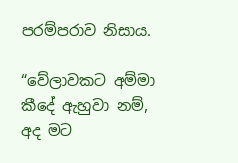පරම්පරාව නිසාය.

“වේලාවකට අම්මා කීදේ ඇහුවා නම්, අද මට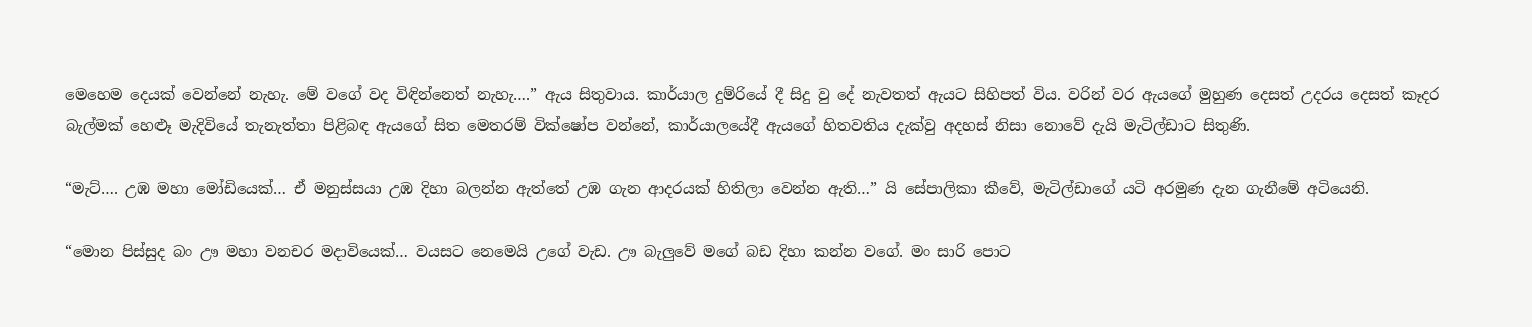මෙහෙම දෙයක් වෙන්නේ නැහැ. මේ වගේ වද විඳින්නෙත් නැහැ….” ඇය සිතුවාය. කාර්යාල දුම්රියේ දී සිදු වු දේ නැවතත් ඇයට සිහිපත් විය. වරින් වර ඇයගේ මුහුණ දෙසත් උදරය දෙසත් කෑදර බැල්මක් හෙළූ මැදිවියේ තැනැත්තා පිළිබඳ ඇයගේ සිත මෙතරම් වික්ෂෝප වන්නේ, කාර්යාලයේදී ඇයගේ හිතවතිය දැක්වු අදහස් නිසා නොවේ දැයි මැටිල්ඩාට සිතුණි.

“මැට්…. උඹ මහා මෝඩියෙක්… ඒ මනුස්සයා උඹ දිහා බලන්න ඇත්තේ උඹ ගැන ආදරයක් හිතිලා වෙන්න ඇති…” යි සේපාලිකා කීවේ, මැටිල්ඩාගේ යටි අරමුණ දැන ගැනීමේ අටියෙනි.

“මොන පිස්සුද බං ඌ මහා වනචර මදාවියෙක්… වයසට නෙමෙයි උගේ වැඩ. ඌ බැලුවේ මගේ බඩ දිහා කන්න වගේ. මං සාරි පොට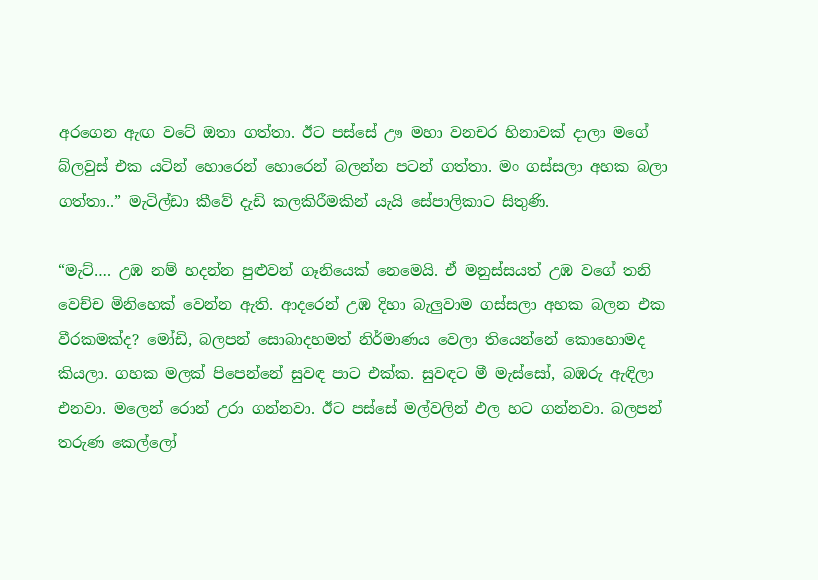අරගෙන ඇඟ වටේ ඔතා ගත්තා. ඊට පස්සේ ඌ මහා වනචර හිනාවක් දාලා මගේ බ්ලවුස් එක යටින් හොරෙන් හොරෙන් බලන්න පටන් ගත්තා. මං ගස්සලා අහක බලා ගත්තා..” මැටිල්ඩා කීවේ දැඩි කලකිරීමකින් යැයි සේපාලිකාට සිතුණි.

“මැට්…. උඹ නම් හදන්න පුළුවන් ගෑනියෙක් නෙමෙයි. ඒ මනුස්සයත් උඹ වගේ තනි වෙච්ච මිනිහෙක් වෙන්න ඇති. ආදරෙන් උඹ දිහා බැලුවාම ගස්සලා අහක බලන එක වීරකමක්ද? මෝඩි, බලපන් සොබාදහමත් නිර්මාණය වෙලා තියෙන්නේ කොහොමද කියලා. ගහක මලක් පිපෙන්නේ සුවඳ පාට එක්ක. සුවඳට මී මැස්සෝ, බඹරු ඇඳිලා එනවා. මලෙන් රොන් උරා ගන්නවා. ඊට පස්සේ මල්වලින් ඵල හට ගන්නවා. බලපන් තරුණ කෙල්ලෝ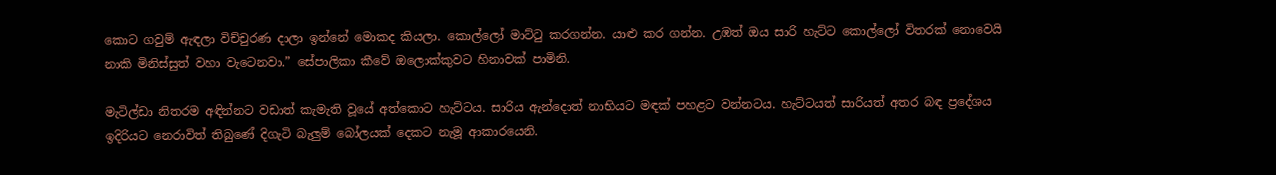කොට ගවුම් ඇඳලා විච්චුරණ දාලා ඉන්නේ මොකද කියලා. කොල්ලෝ මාට්ටු කරගන්න. යාළු කර ගන්න. උඹත් ඔය සාරි හැට්ට කොල්ලෝ විතරක් නොවෙයි නාකි මිනිස්සුත් වහා වැටෙනවා.” සේපාලිකා කීවේ ඔලොක්කුවට හිනාවක් පාමිනි.

මැටිල්ඩා නිතරම අඳින්නට වඩාත් කැමැති වූයේ අත්කොට හැට්ටය. සාරිය ඇන්දොත් නාභියට මඳක් පහළට වන්නටය. හැට්ටයත් සාරියත් අතර බඳ ප්‍රදේශය ඉදිරියට නෙරාවිත් තිබුණේ දිගැටි බැලුම් බෝලයක් දෙකට නැමූ ආකාරයෙනි.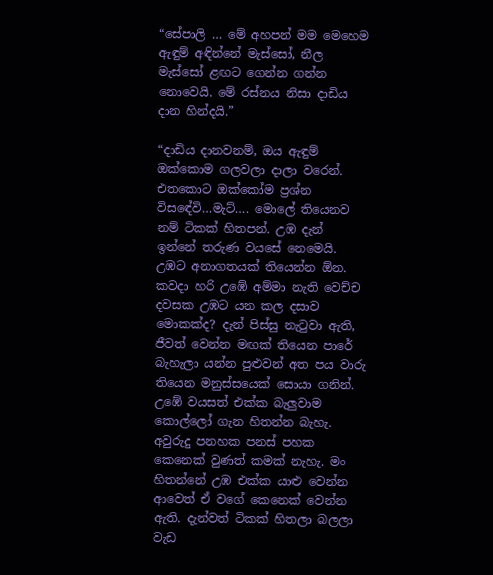“සේපාලි … මේ අහපන් මම මෙහෙම ඇඳුම් අඳින්නේ මැස්සෝ, නීල මැස්සෝ ළඟට ගෙන්න ගන්න නොවෙයි. මේ රස්නය නිසා දාඩිය දාන හින්දයි.”

“දාඩිය දානවනම්, ඔය ඇඳුම් ඔක්කොම ගලවලා දාලා වරෙන්. එතකොට ඔක්කෝම ප්‍රශ්න විසඳේවි…මැට්…. මොලේ තියෙනව නම් ටිකක් හිතපන්. උඹ දැන් ඉන්නේ තරුණ වයසේ නෙමෙයි. උඹට අනාගතයක් තියෙන්න ඕන. කවදා හරි උඹේ අම්මා නැති වෙච්ච දවසක උඹට යන කල දසාව මොකක්ද? දැන් පිස්සු නැටුවා ඇති, ජීවත් වෙන්න මඟක් තියෙන පාරේ බැහැලා යන්න පුළුවන් අත පය වාරු තියෙන මනුස්සයෙක් සොයා ගනින්. උඹේ වයසත් එක්ක බැලුවාම කොල්ලෝ ගැන හිතන්න බැහැ. අවුරුදු පනහක පනස් පහක කෙනෙක් වුණත් කමක් නැහැ. මං හිතන්නේ උඹ එක්ක යාළු වෙන්න ආවෙත් ඒ වගේ කෙනෙක් වෙන්න ඇති. දැන්වත් ටිකක් හිතලා බලලා වැඩ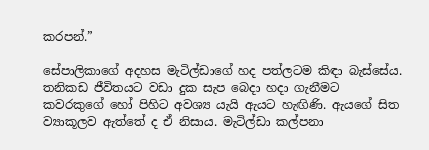කරපන්.”

සේපාලිකාගේ අදහස මැටිල්ඩාගේ හද පත්ලටම කිඳා බැස්සේය. තනිකඩ ජීවිතයට වඩා දුක සැප බෙදා හදා ගැනීමට කවරකුගේ හෝ පිහිට අවශ්‍ය යැයි ඇයට හැඟිණි. ඇයගේ සිත ව්‍යාකූලව ඇත්තේ ද ඒ නිසාය. මැටිල්ඩා කල්පනා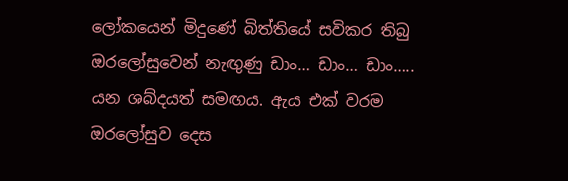ලෝකයෙන් මිදුණේ බිත්තියේ සවිකර තිබු ඔරලෝසුවෙන් නැඟුණු ඩාං… ඩාං… ඩාං….. යන ශබ්දයත් සමඟය. ඇය එක් වරම ඔරලෝසුව දෙස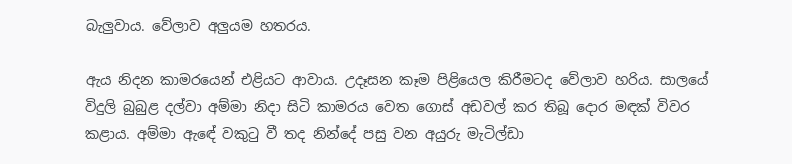බැලුවාය. වේලාව අලුයම හතරය.

ඇය නිදන කාමරයෙන් එළියට ආවාය. උදෑසන කෑම පිළියෙල කිරීමටද වේලාව හරිය. සාලයේ විදුලි බුබුළ දල්වා අම්මා නිදා සිටි කාමරය වෙත ගොස් අඩවල් කර තිබූ දොර මඳක් විවර කළාය. අම්මා ඇඳේ වකුටු වී තද නින්දේ පසු වන අයුරු මැටිල්ඩා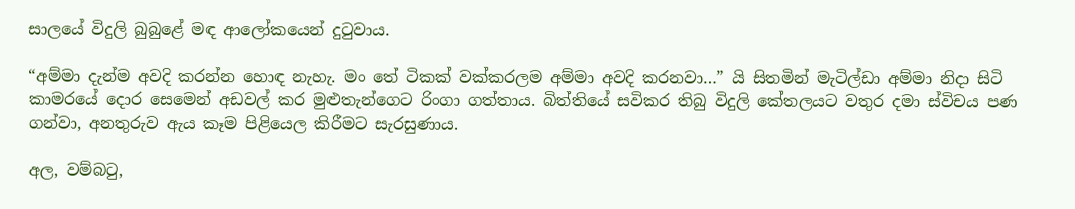සාලයේ විදුලි බුබුළේ මඳ ආලෝකයෙන් දුටුවාය.

“අම්මා දැන්ම අවදි කරන්න හොඳ නැහැ. මං තේ ටිකක් වක්කරලම අම්මා අවදි කරනවා…” යි සිතමින් මැටිල්ඩා අම්මා නිදා සිටි කාමරයේ දොර සෙමෙන් අඩවල් කර මුළුතැන්ගෙට රිංගා ගත්තාය. බිත්තියේ සවිකර තිබු විදුලි කේතලයට වතුර දමා ස්විචය පණ ගන්වා, අනතුරුව ඇය කෑම පිළියෙල කිරීමට සැරසුණාය.

අල, වම්බටු,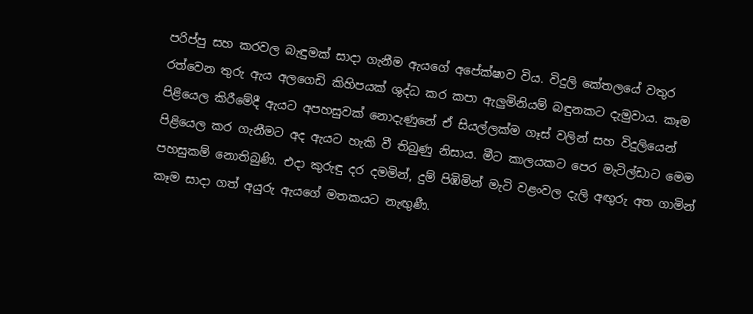පරිප්පු සහ කරවල බැඳුමක් සාදා ගැනීම ඇයගේ අපේක්ෂාව විය. විදුලි කේතලයේ වතුර රත්වෙන තුරු ඇය අලගෙඩි කිහිපයක් ශුද්ධ කර කපා ඇලුමිනියම් බඳුනකට දැමුවාය. කෑම පිළියෙල කිරීමේදී ඇයට අපහසුවක් නොදැණුනේ ඒ සියල්ලක්ම ගෑස් වලින් සහ විදුලියෙන් පිළියෙල කර ගැනීමට අද ඇයට හැකි වී තිබුණු නිසාය. මීට කාලයකට පෙර මැටිල්ඩාට මෙම පහසුකම් නොතිබුණි. එදා කුරුඳු දර දමමින්, දුම් පිඹිමින් මැටි වළංවල දැලි අඟුරු අත ගාමින් කෑම සාදා ගත් අයුරු ඇයගේ මතකයට නැඟුණී.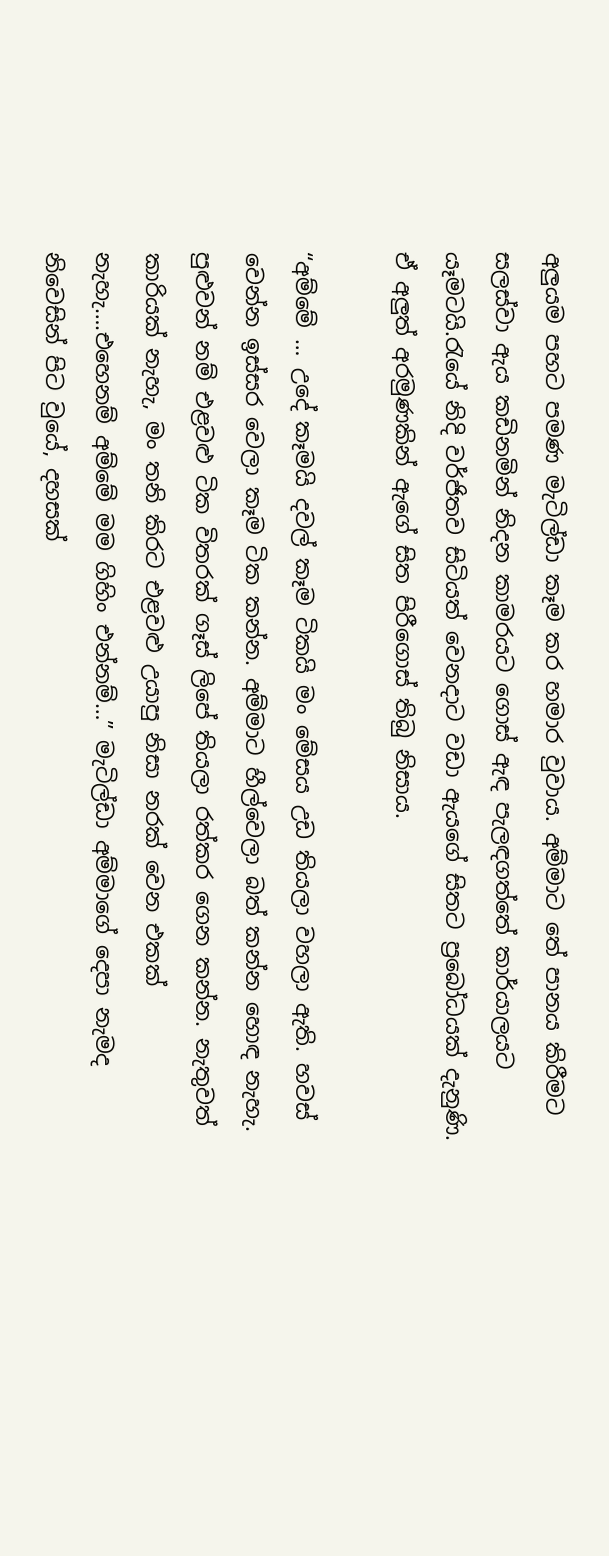අලුයම පහට පමණ මැටිල්ඩා කෑම කර හමාර වුවාය. අම්මාට තේ පානය කිරීමට සලස්වා ඇය කඩිනමින් නිදන කාමරයට ගොස් ඇඳ පැලඳගත්තේ කාර්යාලයට යෑමටයි.රැයේ නිදි වර්ජිතව සිටියත් වෙනදාට වඩා ඇයගේ සිතට ප්‍රබෝධයක් දැනුණි. ඒ අලුත් අරමුණකින් ඇගේ සිත පිරීගොස් තිබු නිසාය.

“අම්මේ … උදේ කෑමයි දවල් කෑම ටිකයි මං මේසය උඩ තියලා වහලා ඇති. හවස් වෙන්න ඉස්සර වෙලා කෑම ටික කන්න. අම්මාට හීල්වෙලා බත් කන්න හොඳ නැහැ. පුළුවන් නම් එළවළු ටික විතරක් ගෑස් ලිපේ තියලා රත්කර ගෙන කන්න. නැතුවත් කාරියක් නැහැ, මං තනි කිරට එළවළු උයාපු නිසා නරක් වෙන එකක් නැහැ….එහෙනම් අම්මේ මම ගිහිං එන්නම්…” මැටිල්ඩා අම්මාගේ දෙපා නැමද නිවෙසින් පිට වුයේ, දහසක්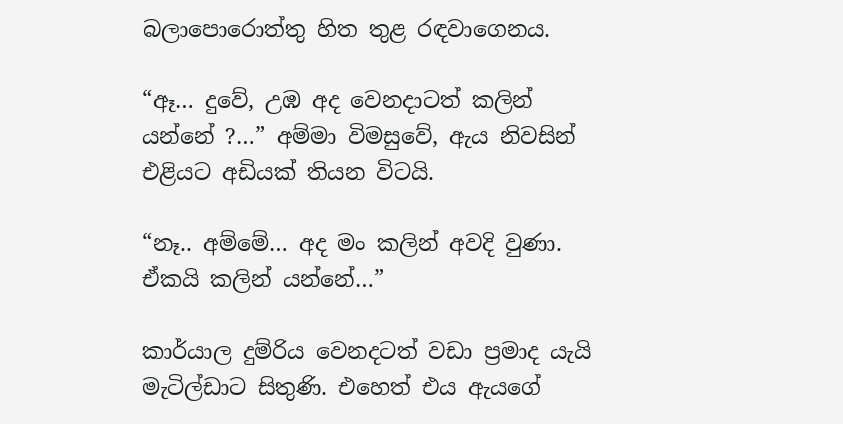බලාපොරොත්තු හිත තුළ රඳවාගෙනය.

“ඈ… දුවේ, උඹ අද වෙනදාටත් කලින් යන්නේ ?…” අම්මා විමසුවේ, ඇය නිවසින් එළියට අඩියක් තියන විටයි.

“නෑ.. අම්මේ… අද මං කලින් අවදි වුණා. ඒකයි කලින් යන්නේ…”

කාර්යාල දුම්රිය වෙනදටත් වඩා ප්‍රමාද යැයි මැටිල්ඩාට සිතුණි. එහෙත් එය ඇයගේ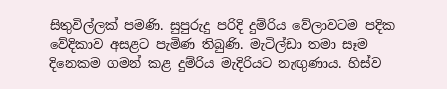සිතුවිල්ලක් පමණි. සුපුරුදු පරිදි දුම්රිය වේලාවටම පදික වේදිකාව අසළට පැමිණ තිබුණි. මැටිල්ඩා තමා සෑම දිනෙකම ගමන් කළ දුම්රිය මැදිරියට නැඟුණාය. හිස්ව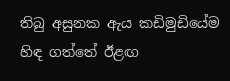තිබු අසුනක ඇය කඩිමුඩියේම හිඳ ගත්තේ ඊළඟ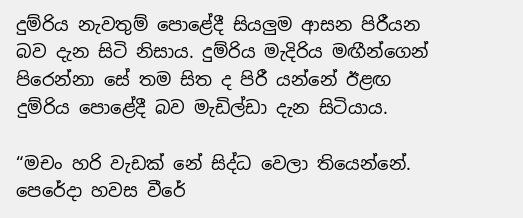දුම්රිය නැවතුම් පොළේදී සියලුම ආසන පිරීයන බව දැන සිටි නිසාය. දුම්රිය මැදිරිය මඟීන්ගෙන් පිරෙන්නා සේ තම සිත ද පිරී යන්නේ ඊළඟ දුම්රිය පොළේදී බව මැඩිල්ඩා දැන සිටියාය.

“මචං හරි වැඩක් නේ සිද්ධ වෙලා තියෙන්නේ. පෙරේදා හවස වීරේ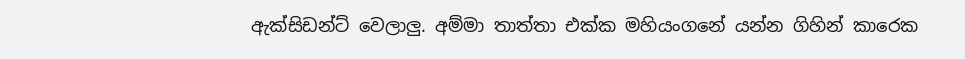ඇක්සිඩන්ට් වෙලාලු. අම්මා තාත්තා එක්ක මහියංගනේ යන්න ගිහින් කාරෙක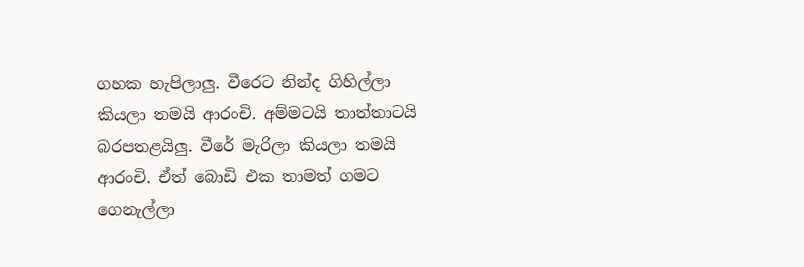ගහක හැපිලාලු. වීරෙට නින්ද ගිහිල්ලා කියලා තමයි ආරංචි. අම්මටයි තාත්තාටයි බරපතළයිලු. වීරේ මැරිලා කියලා තමයි ආරංචි. ඒත් බොඩි එක තාමත් ගමට ගෙනැල්ලා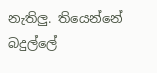නැතිලු. තියෙන්නේ බදුල්ලේ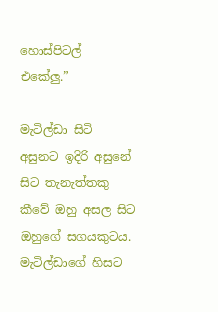හොස්පිටල් එකේලු.”

මැටිල්ඩා සිටි අසුනට ඉදිරි අසුනේ සිට තැනැත්තකු කීවේ ඔහු අසල සිට ඔහුගේ සගයකුටය. මැටිල්ඩාගේ හිසට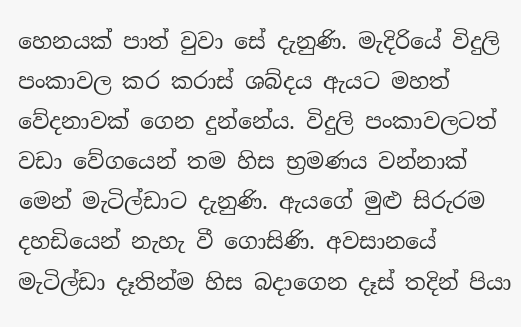හෙනයක් පාත් වුවා සේ දැනුණි. මැදිරියේ විදුලි පංකාවල කර කරාස් ශබ්දය ඇයට මහත් වේදනාවක් ගෙන දුන්නේය. විදුලි පංකාවලටත් වඩා වේගයෙන් තම හිස භ්‍රමණය වන්නාක් මෙන් මැටිල්ඩාට දැනුණි. ඇයගේ මුළු සිරුරම දහඩියෙන් නැහැ වී ගොසිණි. අවසානයේ මැටිල්ඩා දෑතින්ම හිස බදාගෙන දෑස් තදින් පියා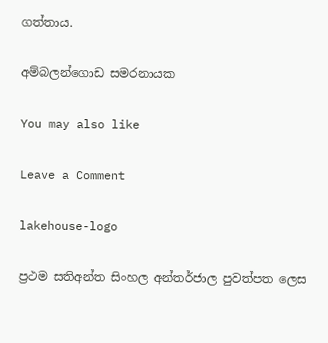ගත්තාය.

අම්බලන්ගොඩ සමරනායක

You may also like

Leave a Comment

lakehouse-logo

ප්‍රථම සතිඅන්ත සිංහල අන්තර්ජාල පුවත්පත ලෙස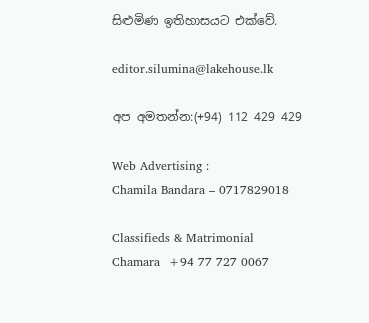සිළුමිණ ඉතිහාසයට එක්වේ.

editor.silumina@lakehouse.lk

අප අමතන්න:(+94) 112 429 429

Web Advertising :
Chamila Bandara – 0717829018

Classifieds & Matrimonial
Chamara  +94 77 727 0067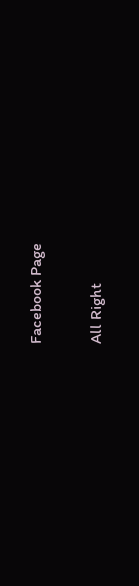Facebook Page

All Right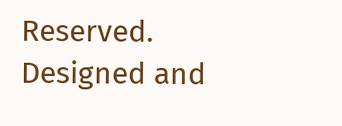Reserved. Designed and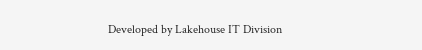Developed by Lakehouse IT Division